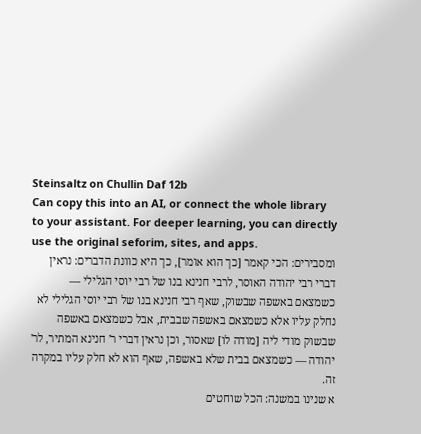Steinsaltz on Chullin Daf 12b
Can copy this into an AI, or connect the whole library to your assistant. For deeper learning, you can directly use the original seforim, sites, and apps.
ומסבירים: הכי קאמר [כך הוא אומר], כך היא כוונת הדברים: נראין דברי רבי יהודה האוסר, לרבי חנינא בנו של רבי יוסי הגלילי — כשמצאם באשפה שבשוק, שאף רבי חנינא בנו של רבי יוסי הגלילי לא נחלק עליו אלא כשמצאם באשפה שבבית, אבל כשמצאם באשפה שבשוק מודי ליה [מודה לו] שאסור, וכן נראין דברי ר' חנינא המתיר, לר' יהודה — כשמצאם בבית שלא באשפה, שאף הוא לא חלק עליו במקרה זה.
א שנינו במשנה: הכל שוחטים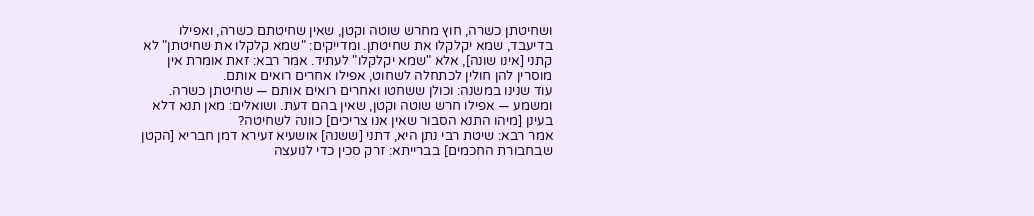ושחיטתן כשרה, חוץ מחרש שוטה וקטן, שאין שחיטתם כשרה, ואפילו בדיעבד, שמא יקלקלו את שחיטתן. ומדייקים: "שמא קלקלו את שחיטתן" לא קתני [אינו שונה], אלא "שמא יקלקלו" לעתיד. אמר רבא: זאת אומרת אין מוסרין להן חולין לכתחלה לשחוט, אפילו אחרים רואים אותם.
עוד שנינו במשנה: וכולן ששחטו ואחרים רואים אותם — שחיטתן כשרה. ומשמע — אפילו חרש שוטה וקטן, שאין בהם דעת. ושואלים: מאן תנא דלא בעינן [מיהו התנא הסבור שאין אנו צריכים] כוונה לשחיטה?
אמר רבא: שיטת רבי נתן היא, דתני [ששנה] אושעיא זעירא דמן חבריא [הקטן שבחבורת החכמים] בברייתא: זרק סכין כדי לנועצה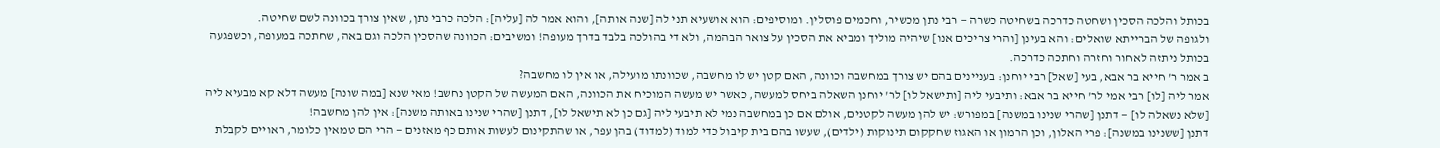בכותל והלכה הסכין ושחטה כדרכה בשחיטה כשרה — רבי נתן מכשיר, וחכמים פוסלין. ומוסיפים: הוא אושעיא תני לה [שנה אותה], והוא אמר לה [עליה]: הלכה כרבי נתן, שאין צורך בכוונה לשם שחיטה.
ולגופה של הברייתא שואלים: והא בעינן [והרי צריכים אנו] שיהיה מוליך ומביא את הסכין על צואר הבהמה, ולא די בהולכה בלבד בדרך מעופה! ומשיבים: הכוונה שהסכין הלכה וגם באה, שחתכה במעופה, וכשפגעה בכותל ניתזה לאחור וחזרה וחתכה כדרכה.
ב אמר ר' חייא בר אבא, בעי [שאל] רבי יוחנן: בעניינים בהם יש צורך במחשבה וכוונה, האם קטן יש לו מחשבה, שכוונתו מועילה, או אין לו מחשבה?
אמר ליה [לו] רבי אמי לר' חייא בר אבא: ותיבעי ליה [ותישאל לו] לר' יוחנן השאלה ביחס למעשה, כאשר יש מעשה המוכיח את הכוונה, האם המעשה של הקטן נחשב! מאי שנא [במה שונה] מעשה דלא קא מבעיא ליה [שלא נשאלה לו] — דתנן [שהרי שנינו במשנה] במפורש: יש להן מעשה לקטנים, אולם אם כן במחשבה נמי לא תיבעי ליה [גם כן לא תישאל לו], דתנן [שהרי שנינו באותה משנה]: אין להן מחשבה!
דתנן [ששנינו במשנה]: פרי האלון, וכן הרמון או האגוז שחקקום תינוקות (ילדים), שעשו בהם בית קיבול כדי למוד (למדוד) בהן עפר, או שהתקינום לעשות אותם כף מאזנים — הרי הם טמאין כלומר, ראויים לקבלת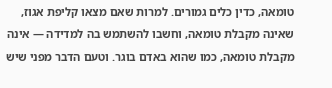טומאה, כדין כלים גמורים. למרות שאם מצאו קליפת אגוז, שאינה מקבלת טומאה, וחשבו להשתמש בה למדידה — אינה מקבלת טומאה, כמו שהוא באדם בוגר. וטעם הדבר מפני שיש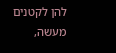להן לקטנים מעשה,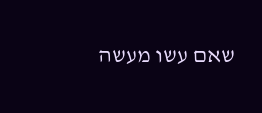שאם עשו מעשה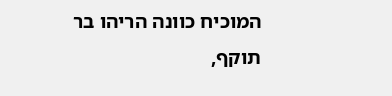המוכיח כוונה הריהו בר תוקף,